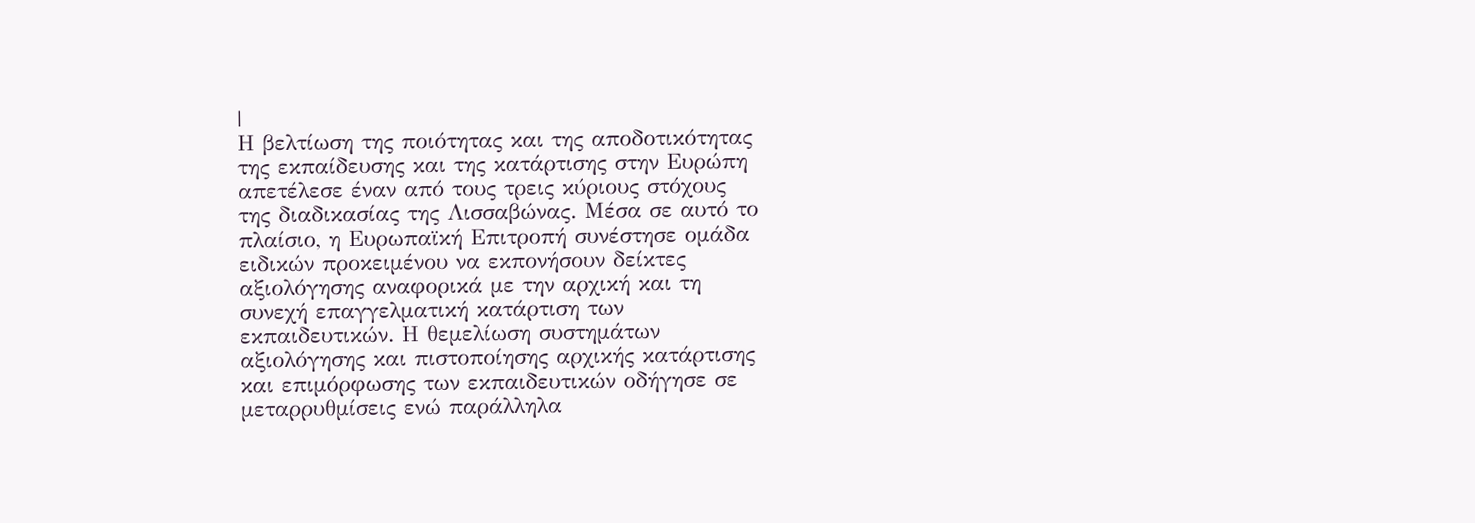|
Η βελτίωση της ποιότητας και της αποδοτικότητας
της εκπαίδευσης και της κατάρτισης στην Ευρώπη
απετέλεσε έναν από τους τρεις κύριους στόχους
της διαδικασίας της Λισσαβώνας. Μέσα σε αυτό το
πλαίσιο, η Ευρωπαϊκή Επιτροπή συνέστησε ομάδα
ειδικών προκειμένου να εκπονήσουν δείκτες
αξιολόγησης αναφορικά με την αρχική και τη
συνεχή επαγγελματική κατάρτιση των
εκπαιδευτικών. Η θεμελίωση συστημάτων
αξιολόγησης και πιστοποίησης αρχικής κατάρτισης
και επιμόρφωσης των εκπαιδευτικών οδήγησε σε
μεταρρυθμίσεις ενώ παράλληλα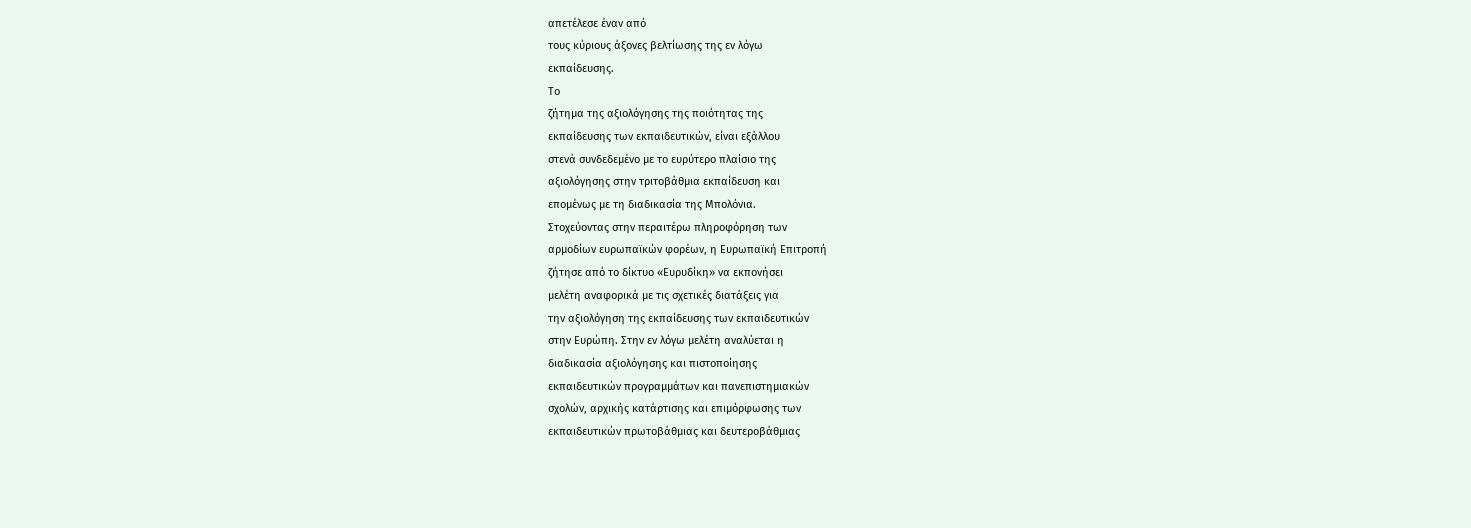απετέλεσε έναν από
τους κύριους άξονες βελτίωσης της εν λόγω
εκπαίδευσης.
Το
ζήτημα της αξιολόγησης της ποιότητας της
εκπαίδευσης των εκπαιδευτικών, είναι εξάλλου
στενά συνδεδεμένο με το ευρύτερο πλαίσιο της
αξιολόγησης στην τριτοβάθμια εκπαίδευση και
επομένως με τη διαδικασία της Μπολόνια.
Στοχεύοντας στην περαιτέρω πληροφόρηση των
αρμοδίων ευρωπαϊκών φορέων, η Ευρωπαϊκή Επιτροπή
ζήτησε από το δίκτυο «Ευρυδίκη» να εκπονήσει
μελέτη αναφορικά με τις σχετικές διατάξεις για
την αξιολόγηση της εκπαίδευσης των εκπαιδευτικών
στην Ευρώπη. Στην εν λόγω μελέτη αναλύεται η
διαδικασία αξιολόγησης και πιστοποίησης
εκπαιδευτικών προγραμμάτων και πανεπιστημιακών
σχολών, αρχικής κατάρτισης και επιμόρφωσης των
εκπαιδευτικών πρωτοβάθμιας και δευτεροβάθμιας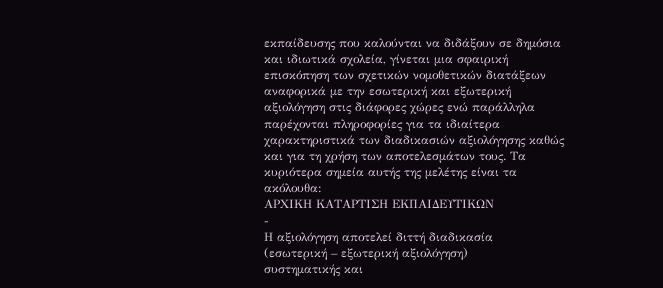εκπαίδευσης που καλούνται να διδάξουν σε δημόσια
και ιδιωτικά σχολεία, γίνεται μια σφαιρική
επισκόπηση των σχετικών νομοθετικών διατάξεων
αναφορικά με την εσωτερική και εξωτερική
αξιολόγηση στις διάφορες χώρες ενώ παράλληλα
παρέχονται πληροφορίες για τα ιδιαίτερα
χαρακτηριστικά των διαδικασιών αξιολόγησης καθώς
και για τη χρήση των αποτελεσμάτων τους. Τα
κυριότερα σημεία αυτής της μελέτης είναι τα
ακόλουθα:
ΑΡΧΙΚΗ ΚΑΤΑΡΤΙΣΗ ΕΚΠΑΙΔΕΥΤΙΚΩΝ
-
Η αξιολόγηση αποτελεί διττή διαδικασία
(εσωτερική – εξωτερική αξιολόγηση)
συστηματικής και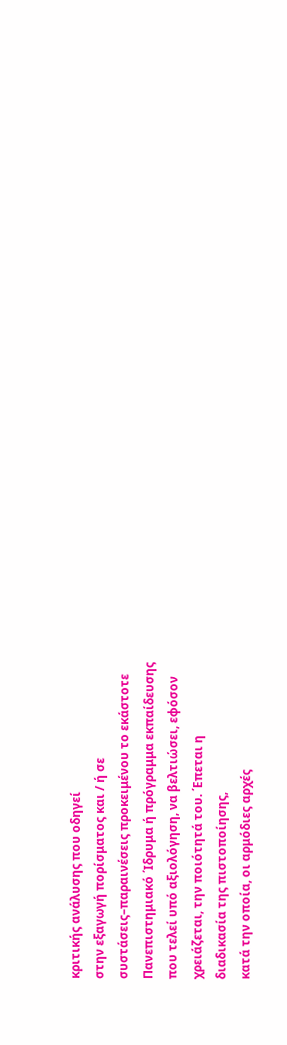κριτικής ανάλυσης που οδηγεί
στην εξαγωγή πορίσματος και / ή σε
συστάσεις–παραινέσεις προκειμένου το εκάστοτε
Πανεπιστημιακό ΄Ιδρυμα ή πρόγραμμα εκπαίδευσης
που τελεί υπό αξιολόγηση, να βελτιώσει, εφόσον
χρειάζεται, την ποιότητά του. ΄Επεται η
διαδικασία της πιστοποίησης,
κατά την οποία, οι αρμόδιες αρχές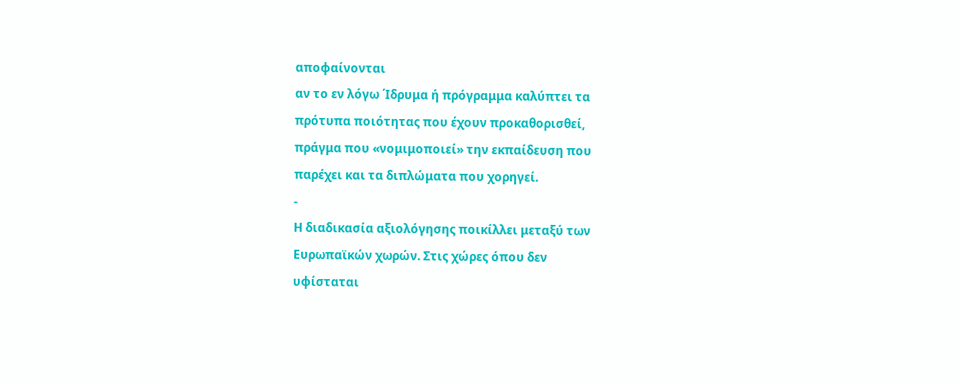αποφαίνονται
αν το εν λόγω ΄Ιδρυμα ή πρόγραμμα καλύπτει τα
πρότυπα ποιότητας που έχουν προκαθορισθεί,
πράγμα που «νομιμοποιεί» την εκπαίδευση που
παρέχει και τα διπλώματα που χορηγεί.
-
Η διαδικασία αξιολόγησης ποικίλλει μεταξύ των
Ευρωπαϊκών χωρών. Στις χώρες όπου δεν
υφίσταται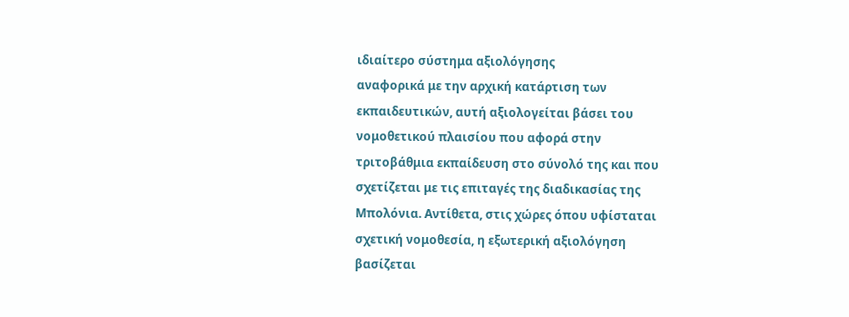ιδιαίτερο σύστημα αξιολόγησης
αναφορικά με την αρχική κατάρτιση των
εκπαιδευτικών, αυτή αξιολογείται βάσει του
νομοθετικού πλαισίου που αφορά στην
τριτοβάθμια εκπαίδευση στο σύνολό της και που
σχετίζεται με τις επιταγές της διαδικασίας της
Μπολόνια. Αντίθετα, στις χώρες όπου υφίσταται
σχετική νομοθεσία, η εξωτερική αξιολόγηση
βασίζεται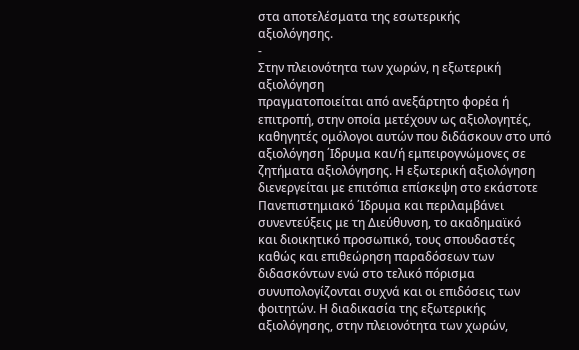στα αποτελέσματα της εσωτερικής
αξιολόγησης.
-
Στην πλειονότητα των χωρών, η εξωτερική
αξιολόγηση
πραγματοποιείται από ανεξάρτητο φορέα ή
επιτροπή, στην οποία μετέχουν ως αξιολογητές,
καθηγητές ομόλογοι αυτών που διδάσκουν στο υπό
αξιολόγηση ΄Ιδρυμα και/ή εμπειρογνώμονες σε
ζητήματα αξιολόγησης. Η εξωτερική αξιολόγηση
διενεργείται με επιτόπια επίσκεψη στο εκάστοτε
Πανεπιστημιακό ΄Ιδρυμα και περιλαμβάνει
συνεντεύξεις με τη Διεύθυνση, το ακαδημαϊκό
και διοικητικό προσωπικό, τους σπουδαστές
καθώς και επιθεώρηση παραδόσεων των
διδασκόντων ενώ στο τελικό πόρισμα
συνυπολογίζονται συχνά και οι επιδόσεις των
φοιτητών. Η διαδικασία της εξωτερικής
αξιολόγησης, στην πλειονότητα των χωρών,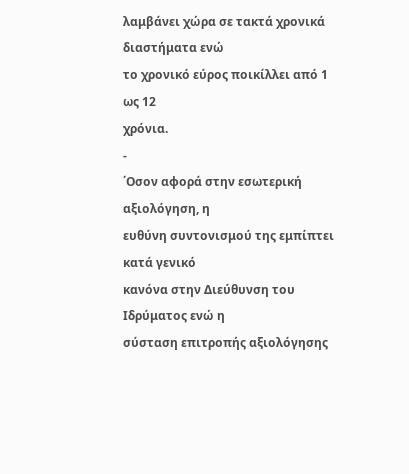λαμβάνει χώρα σε τακτά χρονικά διαστήματα ενώ
το χρονικό εύρος ποικίλλει από 1 ως 12
χρόνια.
-
΄Οσον αφορά στην εσωτερική αξιολόγηση, η
ευθύνη συντονισμού της εμπίπτει κατά γενικό
κανόνα στην Διεύθυνση του Ιδρύματος ενώ η
σύσταση επιτροπής αξιολόγησης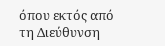όπου εκτός από
τη Διεύθυνση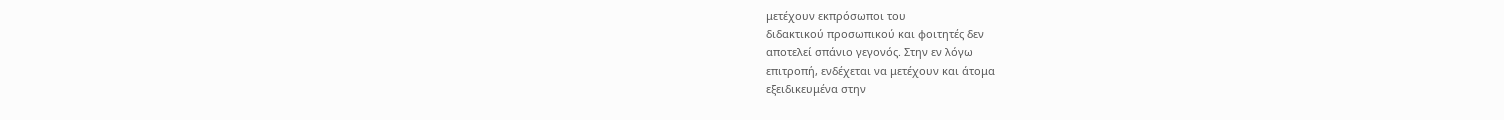μετέχουν εκπρόσωποι του
διδακτικού προσωπικού και φοιτητές δεν
αποτελεί σπάνιο γεγονός. Στην εν λόγω
επιτροπή, ενδέχεται να μετέχουν και άτομα
εξειδικευμένα στην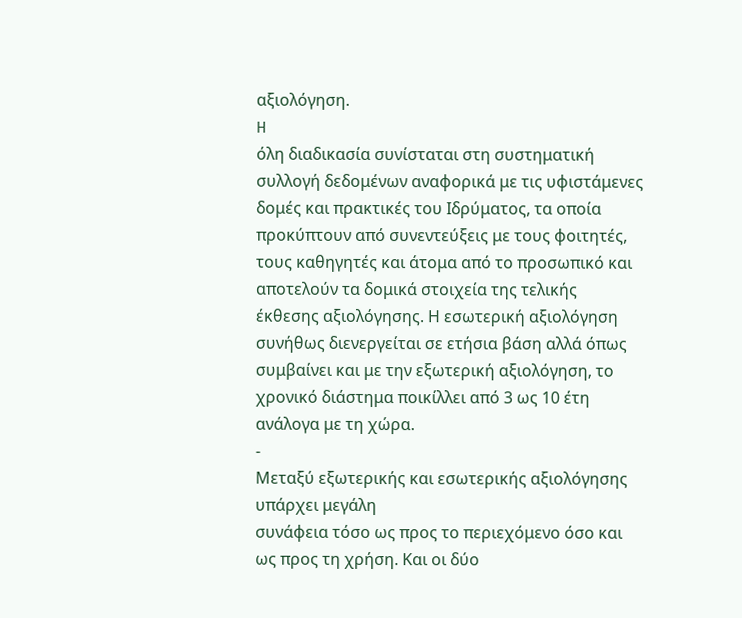αξιολόγηση.
H
όλη διαδικασία συνίσταται στη συστηματική
συλλογή δεδομένων αναφορικά με τις υφιστάμενες
δομές και πρακτικές του Ιδρύματος, τα οποία
προκύπτουν από συνεντεύξεις με τους φοιτητές,
τους καθηγητές και άτομα από το προσωπικό και
αποτελούν τα δομικά στοιχεία της τελικής
έκθεσης αξιολόγησης. Η εσωτερική αξιολόγηση
συνήθως διενεργείται σε ετήσια βάση αλλά όπως
συμβαίνει και με την εξωτερική αξιολόγηση, το
χρονικό διάστημα ποικίλλει από 3 ως 10 έτη
ανάλογα με τη χώρα.
-
Μεταξύ εξωτερικής και εσωτερικής αξιολόγησης
υπάρχει μεγάλη
συνάφεια τόσο ως προς το περιεχόμενο όσο και
ως προς τη χρήση. Και οι δύο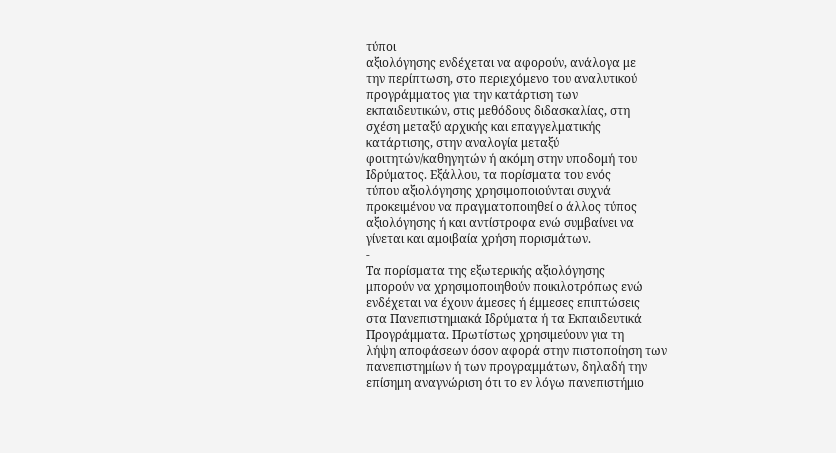τύποι
αξιολόγησης ενδέχεται να αφορούν, ανάλογα με
την περίπτωση, στο περιεχόμενο του αναλυτικού
προγράμματος για την κατάρτιση των
εκπαιδευτικών, στις μεθόδους διδασκαλίας, στη
σχέση μεταξύ αρχικής και επαγγελματικής
κατάρτισης, στην αναλογία μεταξύ
φοιτητών/καθηγητών ή ακόμη στην υποδομή του
Ιδρύματος. Εξάλλου, τα πορίσματα του ενός
τύπου αξιολόγησης χρησιμοποιούνται συχνά
προκειμένου να πραγματοποιηθεί ο άλλος τύπος
αξιολόγησης ή και αντίστροφα ενώ συμβαίνει να
γίνεται και αμοιβαία χρήση πορισμάτων.
-
Τα πορίσματα της εξωτερικής αξιολόγησης
μπορούν να χρησιμοποιηθούν ποικιλοτρόπως ενώ
ενδέχεται να έχουν άμεσες ή έμμεσες επιπτώσεις
στα Πανεπιστημιακά Ιδρύματα ή τα Εκπαιδευτικά
Προγράμματα. Πρωτίστως χρησιμεύουν για τη
λήψη αποφάσεων όσον αφορά στην πιστοποίηση των
πανεπιστημίων ή των προγραμμάτων, δηλαδή την
επίσημη αναγνώριση ότι το εν λόγω πανεπιστήμιο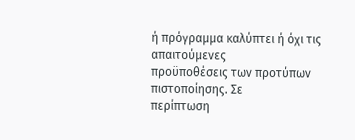ή πρόγραμμα καλύπτει ή όχι τις απαιτούμενες
προϋποθέσεις των προτύπων πιστοποίησης. Σε
περίπτωση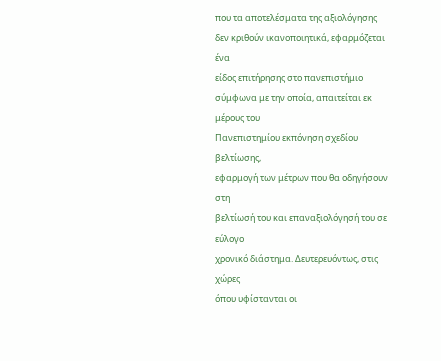που τα αποτελέσματα της αξιολόγησης
δεν κριθούν ικανοποιητικά, εφαρμόζεται ένα
είδος επιτήρησης στο πανεπιστήμιο
σύμφωνα με την οποία, απαιτείται εκ μέρους του
Πανεπιστημίου εκπόνηση σχεδίου βελτίωσης,
εφαρμογή των μέτρων που θα οδηγήσουν στη
βελτίωσή του και επαναξιολόγησή του σε εύλογο
χρονικό διάστημα. Δευτερευόντως, στις χώρες
όπου υφίστανται οι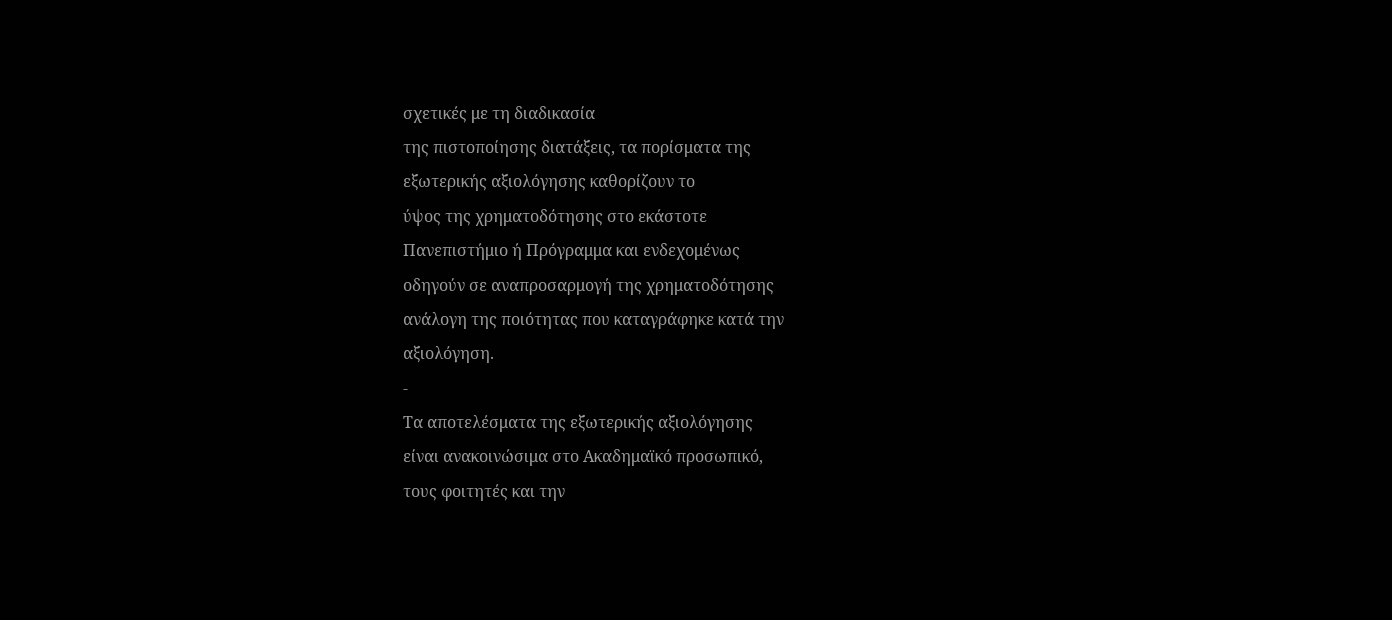σχετικές με τη διαδικασία
της πιστοποίησης διατάξεις, τα πορίσματα της
εξωτερικής αξιολόγησης καθορίζουν το
ύψος της χρηματοδότησης στο εκάστοτε
Πανεπιστήμιο ή Πρόγραμμα και ενδεχομένως
οδηγούν σε αναπροσαρμογή της χρηματοδότησης
ανάλογη της ποιότητας που καταγράφηκε κατά την
αξιολόγηση.
-
Τα αποτελέσματα της εξωτερικής αξιολόγησης
είναι ανακοινώσιμα στο Ακαδημαϊκό προσωπικό,
τους φοιτητές και την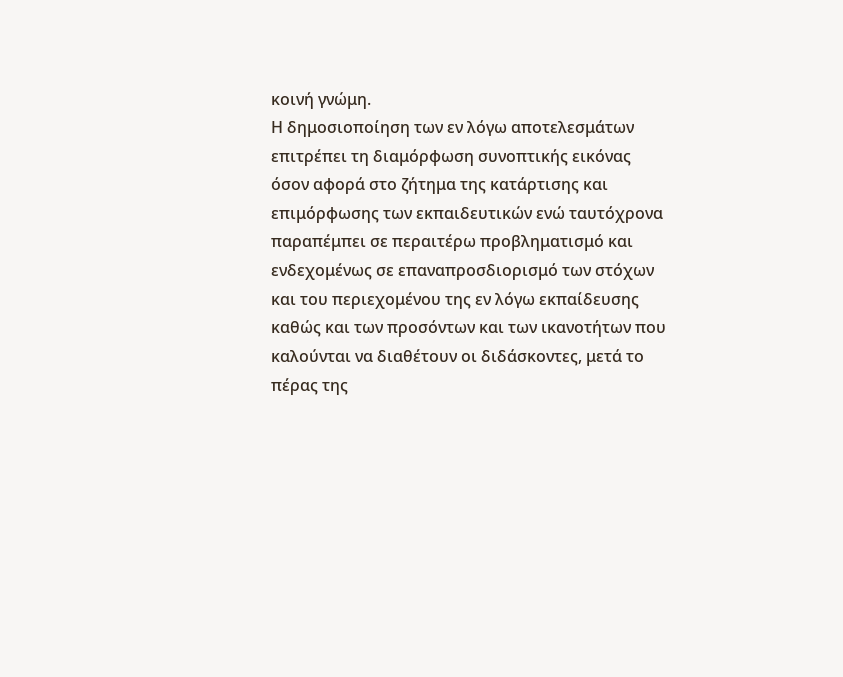κοινή γνώμη.
Η δημοσιοποίηση των εν λόγω αποτελεσμάτων
επιτρέπει τη διαμόρφωση συνοπτικής εικόνας
όσον αφορά στο ζήτημα της κατάρτισης και
επιμόρφωσης των εκπαιδευτικών ενώ ταυτόχρονα
παραπέμπει σε περαιτέρω προβληματισμό και
ενδεχομένως σε επαναπροσδιορισμό των στόχων
και του περιεχομένου της εν λόγω εκπαίδευσης
καθώς και των προσόντων και των ικανοτήτων που
καλούνται να διαθέτουν οι διδάσκοντες, μετά το
πέρας της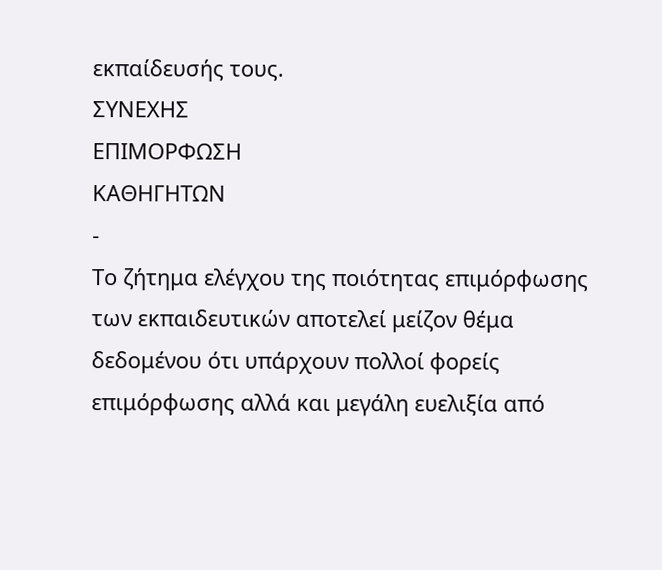εκπαίδευσής τους.
ΣΥΝΕΧΗΣ
ΕΠΙΜΟΡΦΩΣΗ
ΚΑΘΗΓΗΤΩΝ
-
Το ζήτημα ελέγχου της ποιότητας επιμόρφωσης
των εκπαιδευτικών αποτελεί μείζον θέμα
δεδομένου ότι υπάρχουν πολλοί φορείς
επιμόρφωσης αλλά και μεγάλη ευελιξία από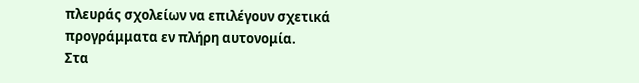πλευράς σχολείων να επιλέγουν σχετικά
προγράμματα εν πλήρη αυτονομία.
Στα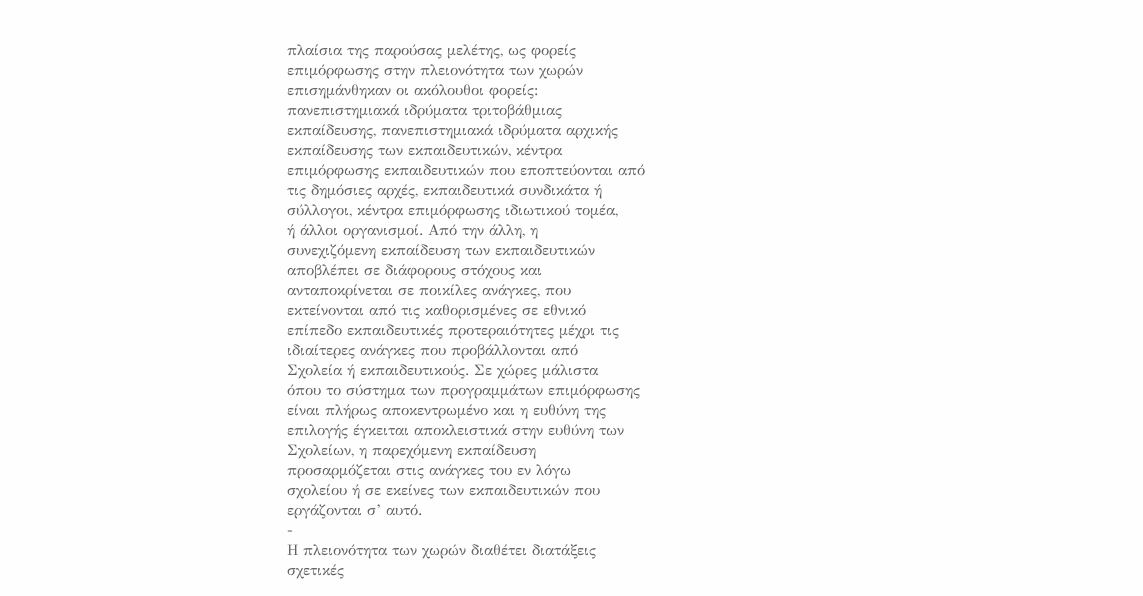πλαίσια της παρούσας μελέτης, ως φορείς
επιμόρφωσης στην πλειονότητα των χωρών
επισημάνθηκαν οι ακόλουθοι φορείς:
πανεπιστημιακά ιδρύματα τριτοβάθμιας
εκπαίδευσης, πανεπιστημιακά ιδρύματα αρχικής
εκπαίδευσης των εκπαιδευτικών, κέντρα
επιμόρφωσης εκπαιδευτικών που εποπτεύονται από
τις δημόσιες αρχές, εκπαιδευτικά συνδικάτα ή
σύλλογοι, κέντρα επιμόρφωσης ιδιωτικού τομέα,
ή άλλοι οργανισμοί. Από την άλλη, η
συνεχιζόμενη εκπαίδευση των εκπαιδευτικών
αποβλέπει σε διάφορους στόχους και
ανταποκρίνεται σε ποικίλες ανάγκες, που
εκτείνονται από τις καθορισμένες σε εθνικό
επίπεδο εκπαιδευτικές προτεραιότητες μέχρι τις
ιδιαίτερες ανάγκες που προβάλλονται από
Σχολεία ή εκπαιδευτικούς. Σε χώρες μάλιστα
όπου το σύστημα των προγραμμάτων επιμόρφωσης
είναι πλήρως αποκεντρωμένο και η ευθύνη της
επιλογής έγκειται αποκλειστικά στην ευθύνη των
Σχολείων, η παρεχόμενη εκπαίδευση
προσαρμόζεται στις ανάγκες του εν λόγω
σχολείου ή σε εκείνες των εκπαιδευτικών που
εργάζονται σ’ αυτό.
-
Η πλειονότητα των χωρών διαθέτει διατάξεις
σχετικές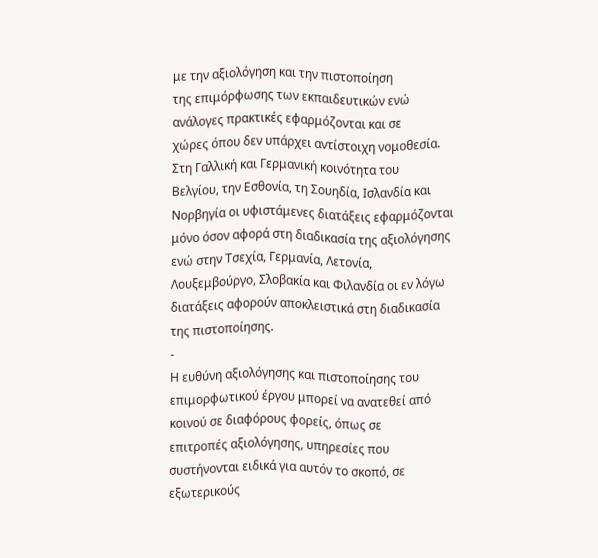με την αξιολόγηση και την πιστοποίηση
της επιμόρφωσης των εκπαιδευτικών ενώ
ανάλογες πρακτικές εφαρμόζονται και σε
χώρες όπου δεν υπάρχει αντίστοιχη νομοθεσία.
Στη Γαλλική και Γερμανική κοινότητα του
Βελγίου, την Εσθονία, τη Σουηδία, Ισλανδία και
Νορβηγία οι υφιστάμενες διατάξεις εφαρμόζονται
μόνο όσον αφορά στη διαδικασία της αξιολόγησης
ενώ στην Τσεχία, Γερμανία, Λετονία,
Λουξεμβούργο, Σλοβακία και Φιλανδία οι εν λόγω
διατάξεις αφορούν αποκλειστικά στη διαδικασία
της πιστοποίησης.
-
Η ευθύνη αξιολόγησης και πιστοποίησης του
επιμορφωτικού έργου μπορεί να ανατεθεί από
κοινού σε διαφόρους φορείς, όπως σε
επιτροπές αξιολόγησης, υπηρεσίες που
συστήνονται ειδικά για αυτόν το σκοπό, σε
εξωτερικούς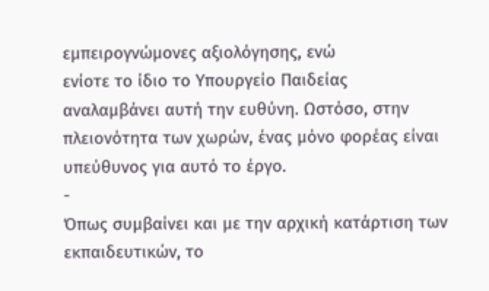εμπειρογνώμονες αξιολόγησης, ενώ
ενίοτε το ίδιο το Υπουργείο Παιδείας
αναλαμβάνει αυτή την ευθύνη. Ωστόσο, στην
πλειονότητα των χωρών, ένας μόνο φορέας είναι
υπεύθυνος για αυτό το έργο.
-
Όπως συμβαίνει και με την αρχική κατάρτιση των
εκπαιδευτικών, το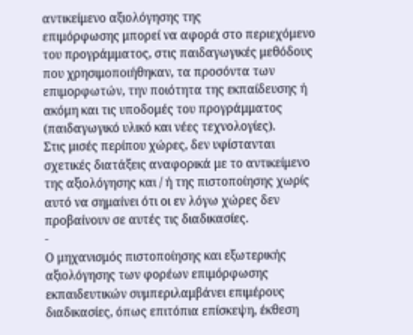αντικείμενο αξιολόγησης της
επιμόρφωσης μπορεί να αφορά στο περιεχόμενο
του προγράμματος, στις παιδαγωγικές μεθόδους
που χρησιμοποιήθηκαν, τα προσόντα των
επιμορφωτών, την ποιότητα της εκπαίδευσης ή
ακόμη και τις υποδομές του προγράμματος
(παιδαγωγικό υλικό και νέες τεχνολογίες).
Στις μισές περίπου χώρες, δεν υφίστανται
σχετικές διατάξεις αναφορικά με το αντικείμενο
της αξιολόγησης και / ή της πιστοποίησης χωρίς
αυτό να σημαίνει ότι οι εν λόγω χώρες δεν
προβαίνουν σε αυτές τις διαδικασίες.
-
Ο μηχανισμός πιστοποίησης και εξωτερικής
αξιολόγησης των φορέων επιμόρφωσης
εκπαιδευτικών συμπεριλαμβάνει επιμέρους
διαδικασίες, όπως επιτόπια επίσκεψη, έκθεση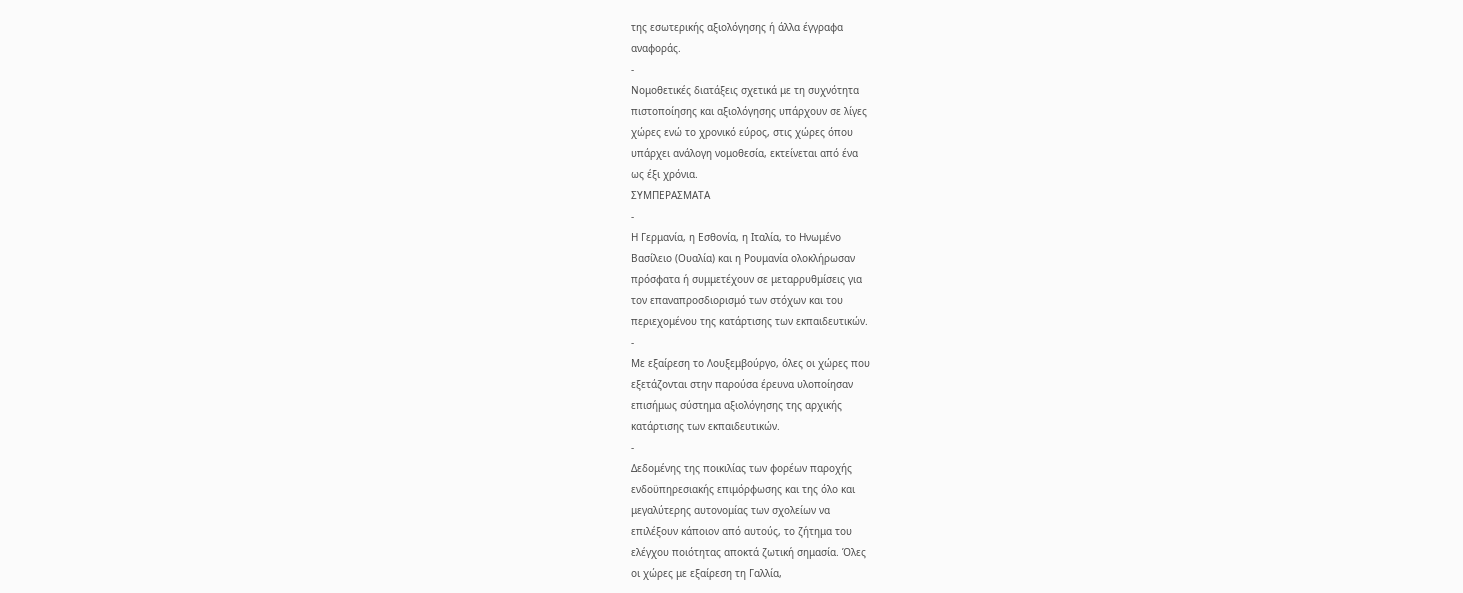της εσωτερικής αξιολόγησης ή άλλα έγγραφα
αναφοράς.
-
Νομοθετικές διατάξεις σχετικά με τη συχνότητα
πιστοποίησης και αξιολόγησης υπάρχουν σε λίγες
χώρες ενώ το χρονικό εύρος, στις χώρες όπου
υπάρχει ανάλογη νομοθεσία, εκτείνεται από ένα
ως έξι χρόνια.
ΣΥΜΠΕΡΑΣΜΑΤΑ
-
Η Γερμανία, η Εσθονία, η Ιταλία, το Ηνωμένο
Βασίλειο (Ουαλία) και η Ρουμανία ολοκλήρωσαν
πρόσφατα ή συμμετέχουν σε μεταρρυθμίσεις για
τον επαναπροσδιορισμό των στόχων και του
περιεχομένου της κατάρτισης των εκπαιδευτικών.
-
Με εξαίρεση το Λουξεμβούργο, όλες οι χώρες που
εξετάζονται στην παρούσα έρευνα υλοποίησαν
επισήμως σύστημα αξιολόγησης της αρχικής
κατάρτισης των εκπαιδευτικών.
-
Δεδομένης της ποικιλίας των φορέων παροχής
ενδοϋπηρεσιακής επιμόρφωσης και της όλο και
μεγαλύτερης αυτονομίας των σχολείων να
επιλέξουν κάποιον από αυτούς, το ζήτημα του
ελέγχου ποιότητας αποκτά ζωτική σημασία. Όλες
οι χώρες με εξαίρεση τη Γαλλία,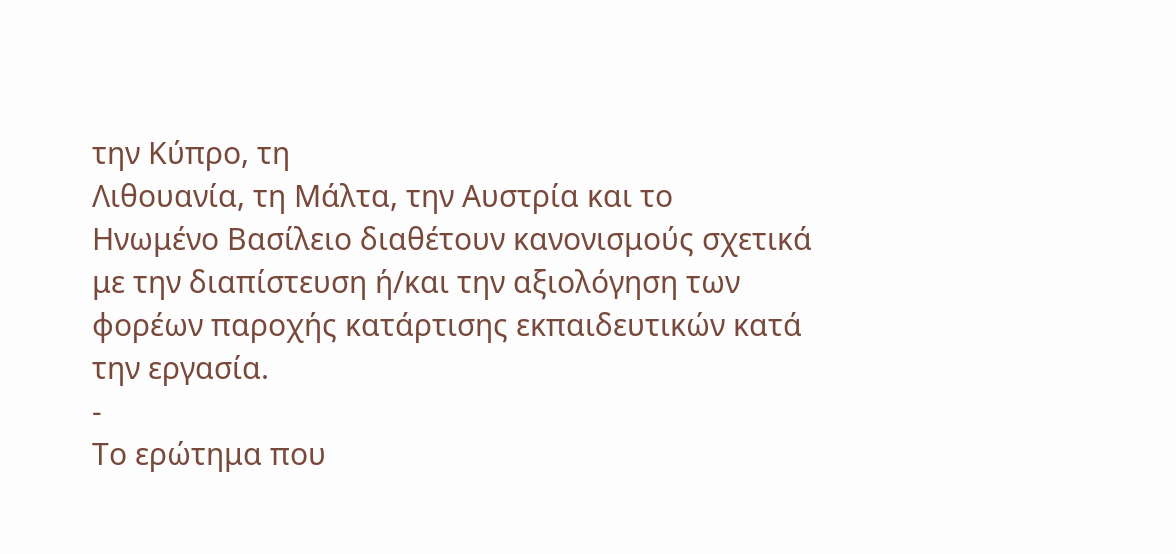την Κύπρο, τη
Λιθουανία, τη Μάλτα, την Αυστρία και το
Ηνωμένο Βασίλειο διαθέτουν κανονισμούς σχετικά
με την διαπίστευση ή/και την αξιολόγηση των
φορέων παροχής κατάρτισης εκπαιδευτικών κατά
την εργασία.
-
Το ερώτημα που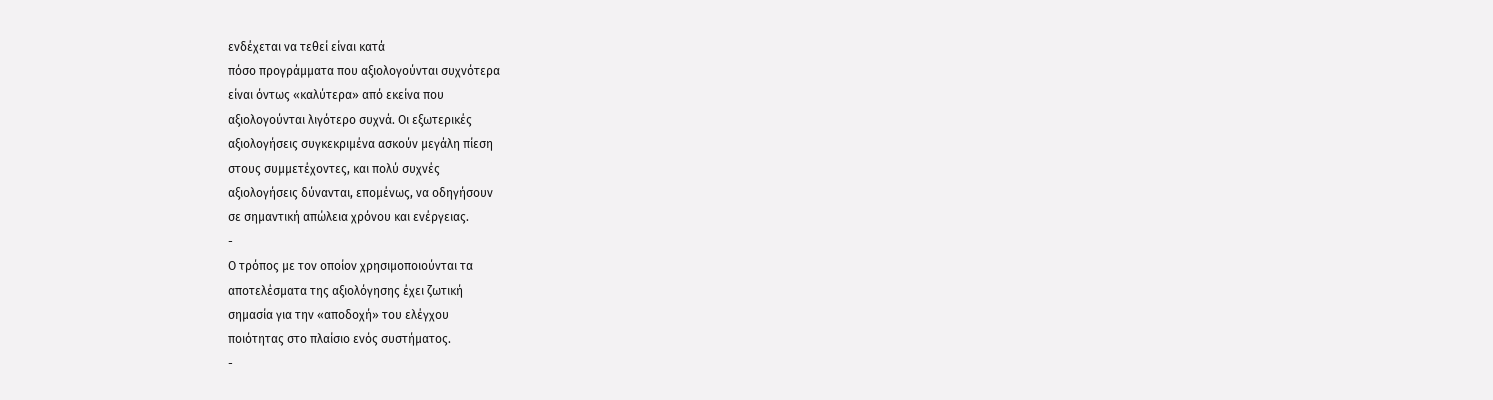ενδέχεται να τεθεί είναι κατά
πόσο προγράμματα που αξιολογούνται συχνότερα
είναι όντως «καλύτερα» από εκείνα που
αξιολογούνται λιγότερο συχνά. Οι εξωτερικές
αξιολογήσεις συγκεκριμένα ασκούν μεγάλη πίεση
στους συμμετέχοντες, και πολύ συχνές
αξιολογήσεις δύνανται, επομένως, να οδηγήσουν
σε σημαντική απώλεια χρόνου και ενέργειας.
-
Ο τρόπος με τον οποίον χρησιμοποιούνται τα
αποτελέσματα της αξιολόγησης έχει ζωτική
σημασία για την «αποδοχή» του ελέγχου
ποιότητας στο πλαίσιο ενός συστήματος.
-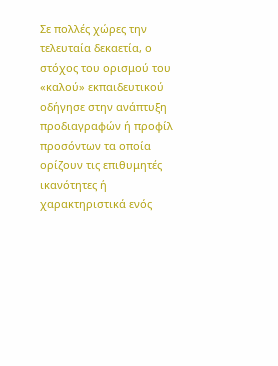Σε πολλές χώρες την τελευταία δεκαετία, ο
στόχος του ορισμού του «καλού» εκπαιδευτικού
οδήγησε στην ανάπτυξη προδιαγραφών ή προφίλ
προσόντων τα οποία ορίζουν τις επιθυμητές
ικανότητες ή χαρακτηριστικά ενός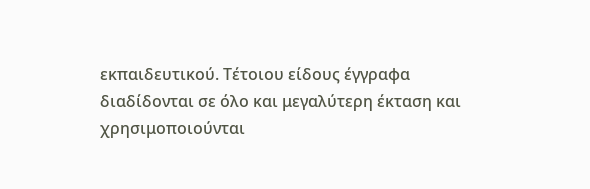εκπαιδευτικού. Τέτοιου είδους έγγραφα
διαδίδονται σε όλο και μεγαλύτερη έκταση και
χρησιμοποιούνται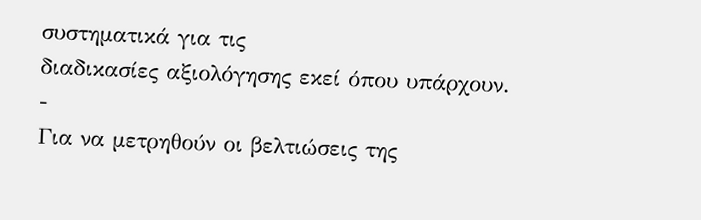συστηματικά για τις
διαδικασίες αξιολόγησης εκεί όπου υπάρχουν.
-
Για να μετρηθούν οι βελτιώσεις της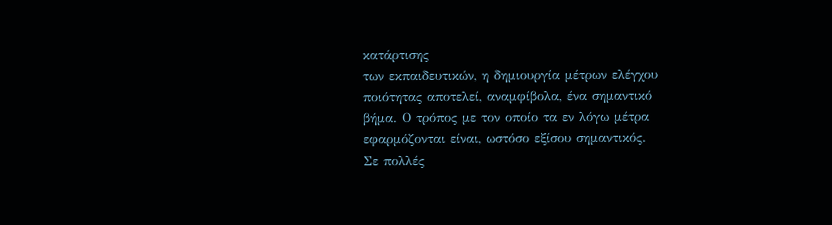κατάρτισης
των εκπαιδευτικών, η δημιουργία μέτρων ελέγχου
ποιότητας αποτελεί, αναμφίβολα, ένα σημαντικό
βήμα. Ο τρόπος με τον οποίο τα εν λόγω μέτρα
εφαρμόζονται είναι, ωστόσο εξίσου σημαντικός.
Σε πολλές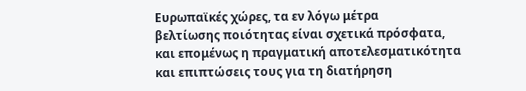Ευρωπαϊκές χώρες, τα εν λόγω μέτρα
βελτίωσης ποιότητας είναι σχετικά πρόσφατα,
και επομένως η πραγματική αποτελεσματικότητα
και επιπτώσεις τους για τη διατήρηση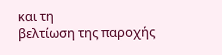και τη
βελτίωση της παροχής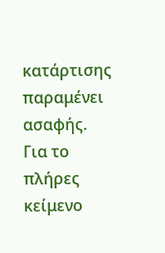κατάρτισης παραμένει
ασαφής.
Για το πλήρες κείμενο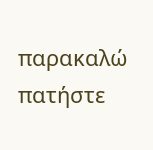παρακαλώ
πατήστε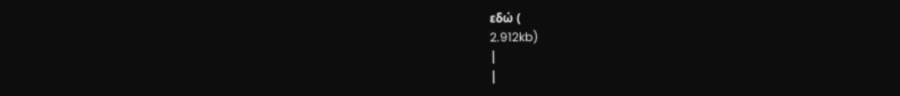εδώ (
2.912kb)
|
|